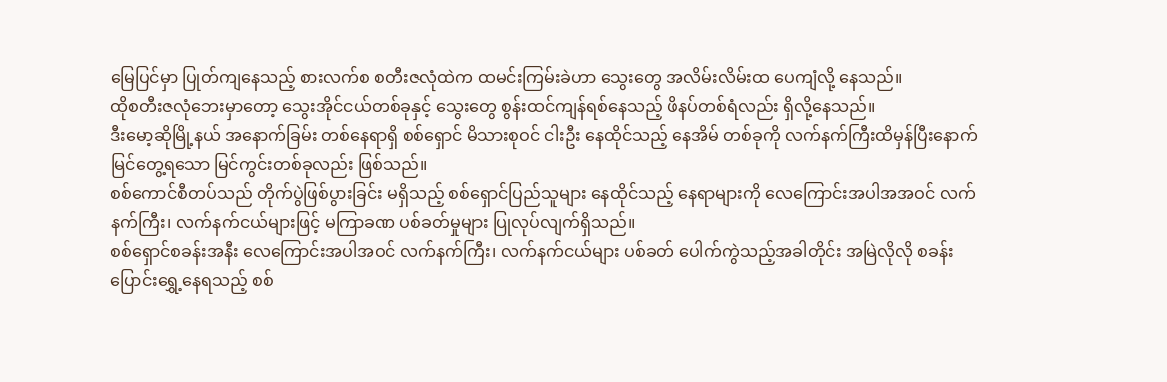မြေပြင်မှာ ပြုတ်ကျနေသည့် စားလက်စ စတီးဇလုံထဲက ထမင်းကြမ်းခဲဟာ သွေးတွေ အလိမ်းလိမ်းထ ပေကျံလို့ နေသည်။
ထိုစတီးဇလုံဘေးမှာတော့ သွေးအိုင်ငယ်တစ်ခုနှင့် သွေးတွေ စွန်းထင်ကျန်ရစ်နေသည့် ဖိနပ်တစ်ရံလည်း ရှိလို့နေသည်။
ဒီးမော့ဆိုမြို့နယ် အနောက်ခြမ်း တစ်နေရာရှိ စစ်ရှောင် မိသားစုဝင် ငါးဦး နေထိုင်သည့် နေအိမ် တစ်ခုကို လက်နက်ကြီးထိမှန်ပြီးနောက် မြင်တွေ့ရသော မြင်ကွင်းတစ်ခုလည်း ဖြစ်သည်။
စစ်ကောင်စီတပ်သည် တိုက်ပွဲဖြစ်ပွားခြင်း မရှိသည့် စစ်ရှောင်ပြည်သူများ နေထိုင်သည့် နေရာများကို လေကြောင်းအပါအအဝင် လက်နက်ကြီး၊ လက်နက်ငယ်များဖြင့် မကြာခဏ ပစ်ခတ်မှုများ ပြုလုပ်လျက်ရှိသည်။
စစ်ရှောင်စခန်းအနီး လေကြောင်းအပါအဝင် လက်နက်ကြီး၊ လက်နက်ငယ်များ ပစ်ခတ် ပေါက်ကွဲသည့်အခါတိုင်း အမြဲလိုလို စခန်းပြောင်းရွှေ့နေရသည့် စစ်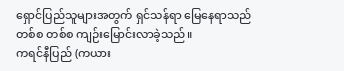ရှောင်ပြည်သူများအတွက် ရှင်သန်ရာ မြေနေရာသည် တစ်စ တစ်စ ကျဉ်းမြောင်းလာခဲ့သည်။
ကရင်နီပြည် (ကယား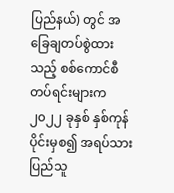ပြည်နယ်) တွင် အခြေချတပ်စွဲထားသည့် စစ်ကောင်စီတပ်ရင်းများက ၂၀၂၂ ခုနှစ် နှစ်ကုန်ပိုင်းမှစ၍ အရပ်သားပြည်သူ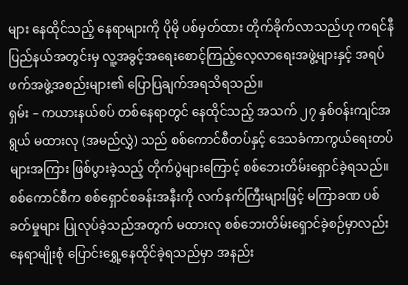များ နေထိုင်သည့် နေရာများကို ပိုမို ပစ်မှတ်ထား တိုက်ခိုက်လာသည်ဟု ကရင်နီပြည်နယ်အတွင်းမှ လူ့အခွင့်အရေးစောင့်ကြည့်လေ့လာရေးအဖွဲ့များနှင့် အရပ်ဖက်အဖွဲ့အစည်းများ၏ ပြောပြချက်အရသိရသည်။
ရှမ်း – ကယားနယ်စပ် တစ်နေရာတွင် နေထိုင်သည့် အသက် ၂၇ နှစ်ဝန်းကျင်အရွယ် မထားလု (အမည်လွှဲ) သည် စစ်ကောင်စီတပ်နှင့် ဒေသခံကာကွယ်ရေးတပ်များအကြား ဖြစ်ပွားခဲ့သည့် တိုက်ပွဲများကြောင့် စစ်ဘေးတိမ်းရှောင်ခဲ့ရသည်။
စစ်ကောင်စီက စစ်ရှောင်စခန်းအနီးကို လက်နက်ကြီးများဖြင့် မကြာခဏ ပစ်ခတ်မှုများ ပြုလုပ်ခဲ့သည်အတွက် မထားလု စစ်ဘေးတိမ်းရှောင်ခဲ့စဉ်မှာလည်း နေရာမျိုးစုံ ပြောင်းရွှေ့နေထိုင်ခဲ့ရသည်မှာ အနည်း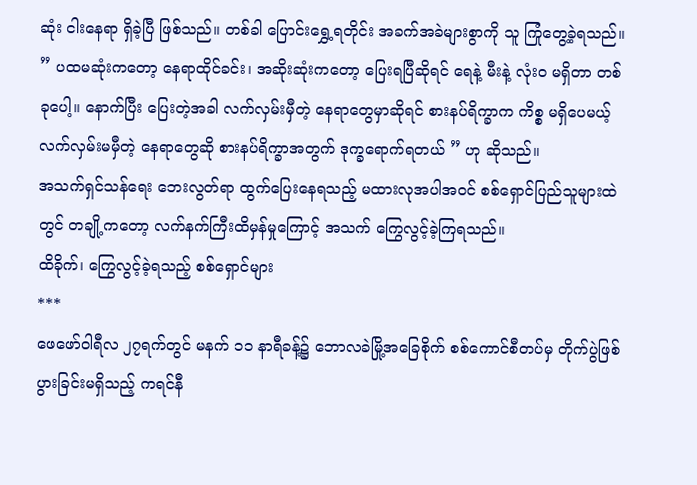ဆုံး ငါးနေရာ ရှိခဲ့ပြီ ဖြစ်သည်။ တစ်ခါ ပြောင်းရွှေ့ရတိုင်း အခက်အခဲများစွာကို သူ ကြုံတွေ့ခဲ့ရသည်။
” ပထမဆုံးကတော့ နေရာထိုင်ခင်း၊ အဆိုးဆုံးကတော့ ပြေးရပြီဆိုရင် ရေနဲ့ မီးနဲ့ လုံးဝ မရှိတာ တစ်ခုပေါ့။ နောက်ပြီး ပြေးတဲ့အခါ လက်လှမ်းမှီတဲ့ နေရာတွေမှာဆိုရင် စားနပ်ရိက္ခာက ကိစ္စ မရှိပေမယ့် လက်လှမ်းမမှီတဲ့ နေရာတွေဆို စားနပ်ရိက္ခာအတွက် ဒုက္ခရောက်ရတယ် ” ဟု ဆိုသည်။
အသက်ရှင်သန်ရေး ဘေးလွတ်ရာ ထွက်ပြေးနေရသည့် မထားလုအပါအဝင် စစ်ရှောင်ပြည်သူများထဲတွင် တချို့ကတော့ လက်နက်ကြီးထိမှန်မှုကြောင့် အသက် ကြွေလွင့်ခဲ့ကြရသည်။
ထိခိုက်၊ ကြွေလွင့်ခဲ့ရသည့် စစ်ရှောင်များ
***
ဖေဖော်ဝါရီလ ၂၇ရက်တွင် မနက် ၁၁ နာရီခန့်၌ ဘောလခဲမြို့အခြေစိုက် စစ်ကောင်စီတပ်မှ တိုက်ပွဲဖြစ်ပွားခြင်းမရှိသည့် ကရင်နီ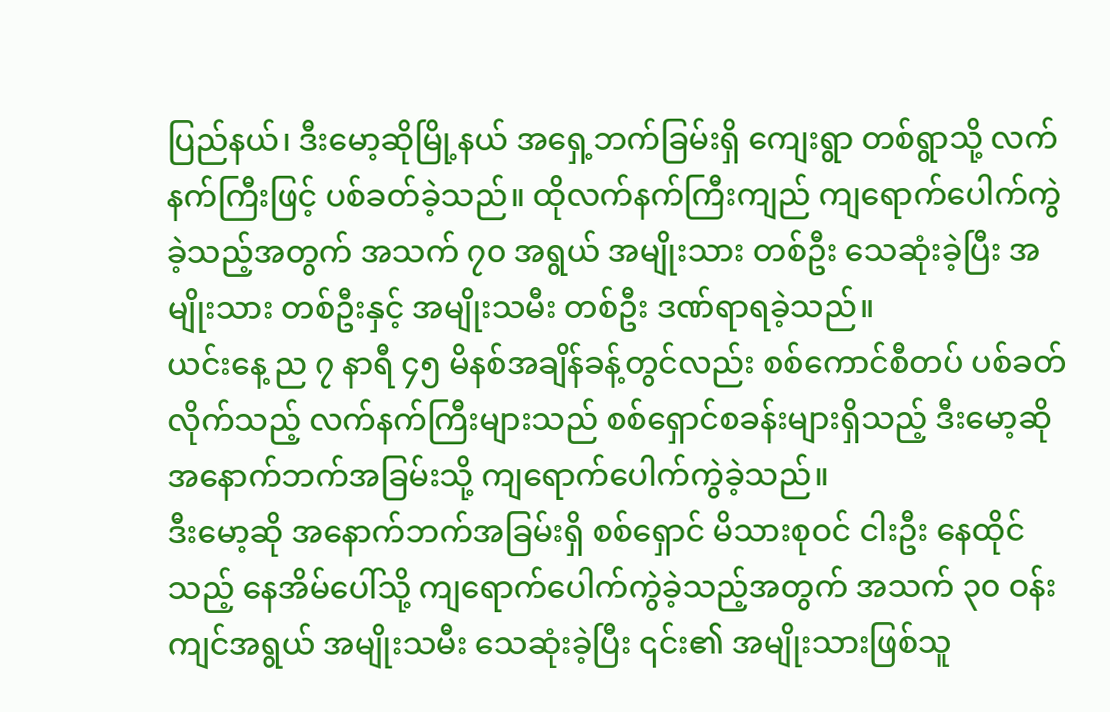ပြည်နယ်၊ ဒီးမော့ဆိုမြို့နယ် အရှေ့ဘက်ခြမ်းရှိ ကျေးရွာ တစ်ရွာသို့ လက်နက်ကြီးဖြင့် ပစ်ခတ်ခဲ့သည်။ ထိုလက်နက်ကြီးကျည် ကျရောက်ပေါက်ကွဲခဲ့သည့်အတွက် အသက် ၇၀ အရွယ် အမျိုးသား တစ်ဦး သေဆုံးခဲ့ပြီး အမျိုးသား တစ်ဦးနှင့် အမျိုးသမီး တစ်ဦး ဒဏ်ရာရခဲ့သည်။
ယင်းနေ့ ည ၇ နာရီ ၄၅ မိနစ်အချိန်ခန့်တွင်လည်း စစ်ကောင်စီတပ် ပစ်ခတ်လိုက်သည့် လက်နက်ကြီးများသည် စစ်ရှောင်စခန်းများရှိသည့် ဒီးမော့ဆို အနောက်ဘက်အခြမ်းသို့ ကျရောက်ပေါက်ကွဲခဲ့သည်။
ဒီးမော့ဆို အနောက်ဘက်အခြမ်းရှိ စစ်ရှောင် မိသားစုဝင် ငါးဦး နေထိုင်သည့် နေအိမ်ပေါ်သို့ ကျရောက်ပေါက်ကွဲခဲ့သည့်အတွက် အသက် ၃၀ ဝန်းကျင်အရွယ် အမျိုးသမီး သေဆုံးခဲ့ပြီး ၎င်း၏ အမျိုးသားဖြစ်သူ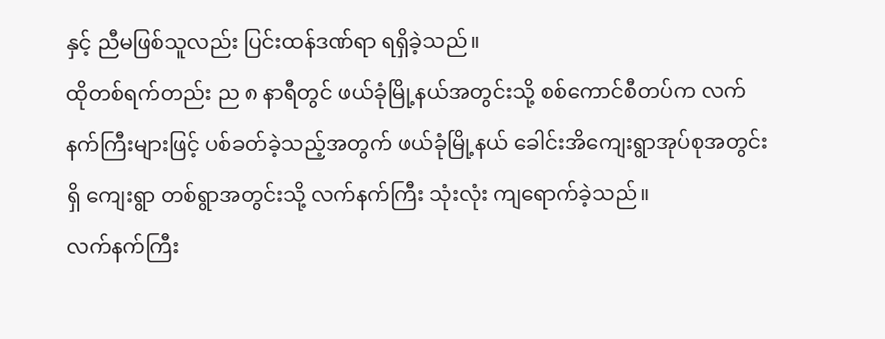နှင့် ညီမဖြစ်သူလည်း ပြင်းထန်ဒဏ်ရာ ရရှိခဲ့သည်။
ထိုတစ်ရက်တည်း ည ၈ နာရီတွင် ဖယ်ခုံမြို့နယ်အတွင်းသို့ စစ်ကောင်စီတပ်က လက်နက်ကြီးများဖြင့် ပစ်ခတ်ခဲ့သည့်အတွက် ဖယ်ခုံမြို့နယ် ခေါင်းအိကျေးရွာအုပ်စုအတွင်းရှိ ကျေးရွာ တစ်ရွာအတွင်းသို့ လက်နက်ကြီး သုံးလုံး ကျရောက်ခဲ့သည်။
လက်နက်ကြီး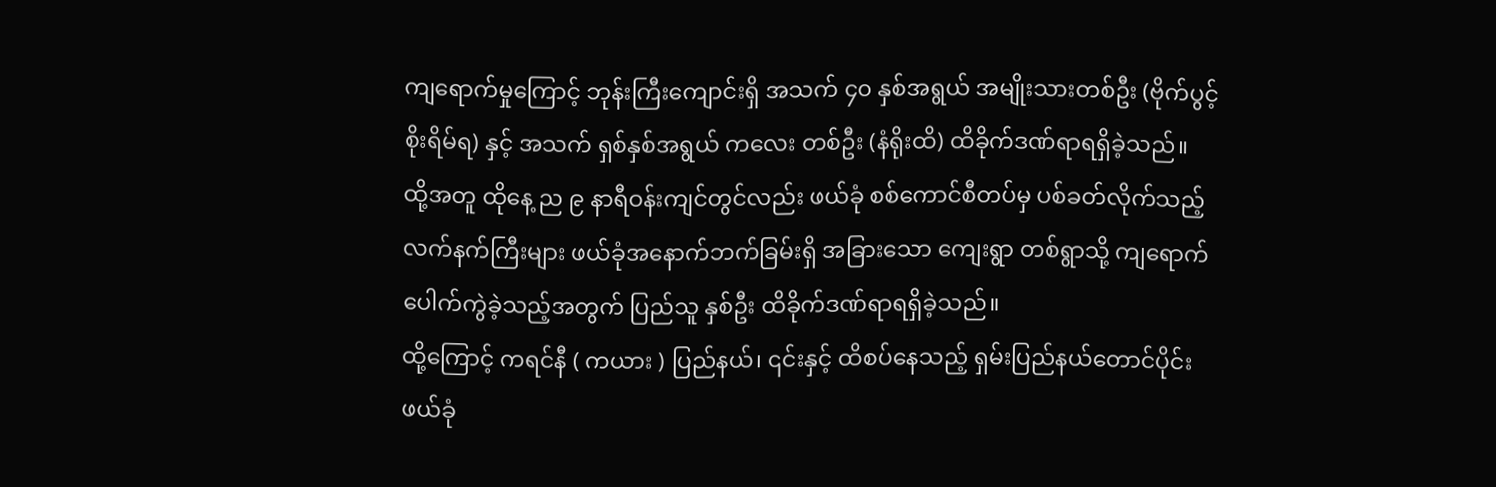ကျရောက်မှုကြောင့် ဘုန်းကြီးကျောင်းရှိ အသက် ၄၀ နှစ်အရွယ် အမျိုးသားတစ်ဦး (ဗိုက်ပွင့် စိုးရိမ်ရ) နှင့် အသက် ရှစ်နှစ်အရွယ် ကလေး တစ်ဦး (နံရိုးထိ) ထိခိုက်ဒဏ်ရာရရှိခဲ့သည်။
ထို့အတူ ထိုနေ့ ည ၉ နာရီဝန်းကျင်တွင်လည်း ဖယ်ခုံ စစ်ကောင်စီတပ်မှ ပစ်ခတ်လိုက်သည့် လက်နက်ကြီးများ ဖယ်ခုံအနောက်ဘက်ခြမ်းရှိ အခြားသော ကျေးရွာ တစ်ရွာသို့ ကျရောက်ပေါက်ကွဲခဲ့သည့်အတွက် ပြည်သူ နှစ်ဦး ထိခိုက်ဒဏ်ရာရရှိခဲ့သည်။
ထို့ကြောင့် ကရင်နီ ( ကယား ) ပြည်နယ်၊ ၎င်းနှင့် ထိစပ်နေသည့် ရှမ်းပြည်နယ်တောင်ပိုင်း ဖယ်ခုံ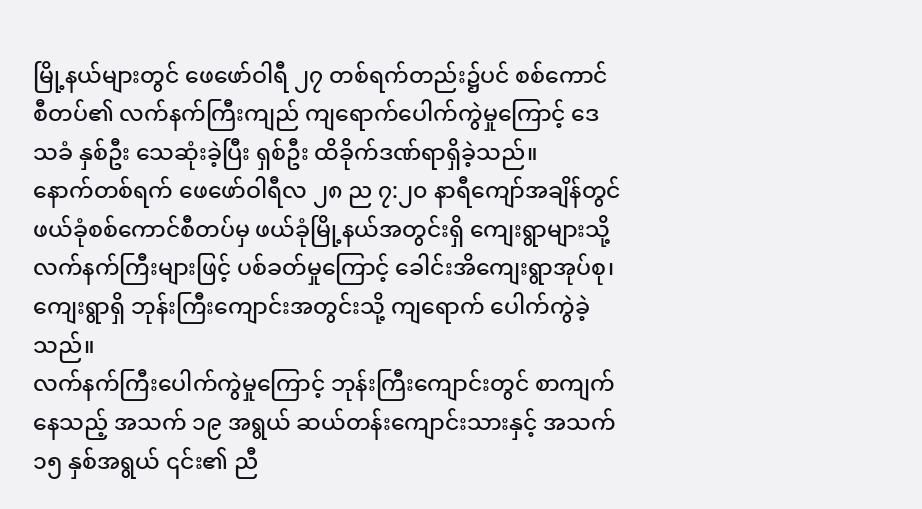မြို့နယ်များတွင် ဖေဖော်ဝါရီ ၂၇ တစ်ရက်တည်း၌ပင် စစ်ကောင်စီတပ်၏ လက်နက်ကြီးကျည် ကျရောက်ပေါက်ကွဲမှုကြောင့် ဒေသခံ နှစ်ဦး သေဆုံးခဲ့ပြီး ရှစ်ဦး ထိခိုက်ဒဏ်ရာရှိခဲ့သည်။
နောက်တစ်ရက် ဖေဖော်ဝါရီလ ၂၈ ည ၇:၂၀ နာရီကျော်အချိန်တွင် ဖယ်ခုံစစ်ကောင်စီတပ်မှ ဖယ်ခုံမြို့နယ်အတွင်းရှိ ကျေးရွာများသို့ လက်နက်ကြီးများဖြင့် ပစ်ခတ်မှုကြောင့် ခေါင်းအိကျေးရွာအုပ်စု၊ ကျေးရွာရှိ ဘုန်းကြီးကျောင်းအတွင်းသို့ ကျရောက် ပေါက်ကွဲခဲ့သည်။
လက်နက်ကြီးပေါက်ကွဲမှုကြောင့် ဘုန်းကြီးကျောင်းတွင် စာကျက်နေသည့် အသက် ၁၉ အရွယ် ဆယ်တန်းကျောင်းသားနှင့် အသက် ၁၅ နှစ်အရွယ် ၎င်း၏ ညီ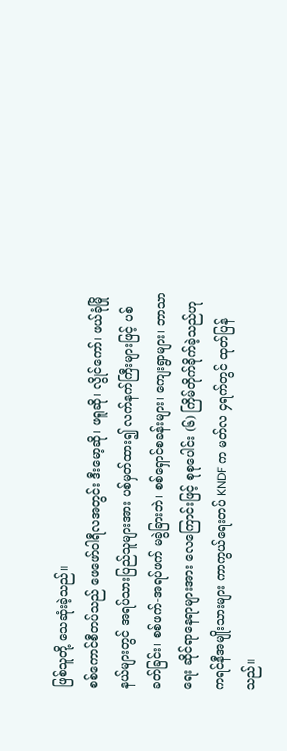ဖြစ်သူတို့ သေဆုံးခဲ့သည်။
စစ်ကောင်စီတပ်သည် ဖေဖော်ဝါရီလအတွင်း ဒီးမော့ဆို၊ ဖရူဆို၊ လွိုင်ကော်၊ ဖယ်ခုံမြိုနယ်များတွင် အရပ်သားပြည်သူများအား ပစ်မှတ်ထား၍ လက်နက်ကြီးများဖြင့် ပစ်ခတ်ခြင်း၊ စစ်ဖက်-အရပ်ဖက် မခွဲခြားဘဲ၊ စစ်ရှောင်စခန်းများ၊ ကျေးရွာများ၊ ဘာသာရေး ဆိုင်ရာနေရာများအား လေကြောင်းဖြင့် စုစုပေါင်း (၆) ကြိမ်တိုက်ခိုက်ခဲ့သည်ဟု ကရင်နီအမျိုးသားများ ကာကွယ်ရေးတပ် KNDF က မတ်လ ၄ရက်တွင် ထုတ်ပြန်သည်။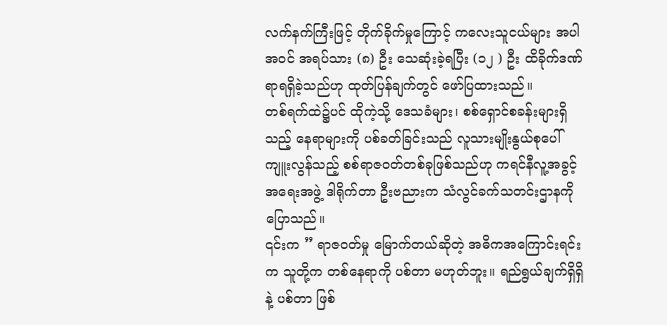လက်နက်ကြီးဖြင့် တိုက်ခိုက်မှုကြောင့် ကလေးသူငယ်များ အပါအဝင် အရပ်သား (၈) ဦး သေဆုံးခဲ့ရပြီး (၁၂ ) ဦး ထိခိုက်ဒဏ်ရာရရှိခဲ့သည်ဟု ထုတ်ပြန်ချက်တွင် ဖော်ပြထားသည်။
တစ်ရက်ထဲ၌ပင် ထိုကဲ့သို့ ဒေသခံများ၊ စစ်ရှောင်စခန်းများရှိသည့် နေရာများကို ပစ်ခတ်ခြင်းသည် လူသားမျိုးနွယ်စုပေါ် ကျူးလွန်သည့် စစ်ရာဇဝတ်တစ်ခုဖြစ်သည်ဟု ကရင်နီလူ့အခွင့်အရေးအဖွဲ့ ဒါရိုက်တာ ဦးဗညားက သံလွင်ခက်သတင်းဌာနကို ပြောသည်။
၎င်းက ” ရာဇဝတ်မှု မြောက်တယ်ဆိုတဲ့ အဓိကအကြောင်းရင်းက သူတို့က တစ်နေရာကို ပစ်တာ မဟုတ်ဘူး။ ရည်ရွယ်ချက်ရှိရှိနဲ့ ပစ်တာ ဖြစ်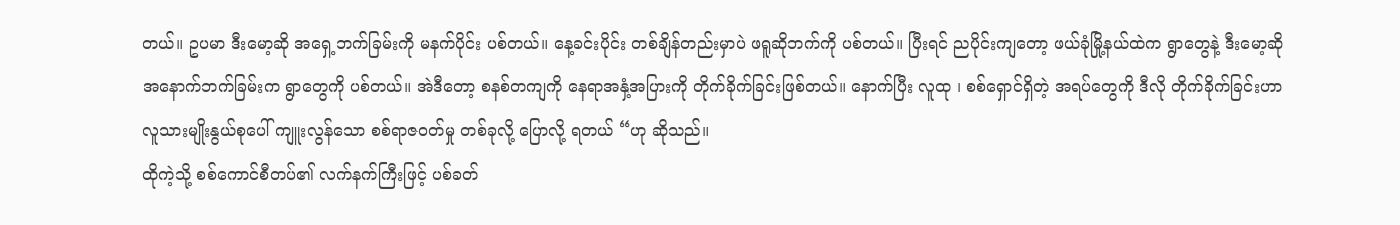တယ်။ ဥပမာ ဒီးမော့ဆို အရှေ့ဘက်ခြမ်းကို မနက်ပိုင်း ပစ်တယ်။ နေ့ခင်းပိုင်း တစ်ချိန်တည်းမှာပဲ ဖရူဆိုဘက်ကို ပစ်တယ်။ ပြီးရင် ညပိုင်းကျတော့ ဖယ်ခုံမြို့နယ်ထဲက ရွာတွေနဲ့ ဒီးမော့ဆို အနောက်ဘက်ခြမ်းက ရွာတွေကို ပစ်တယ်။ အဲဒီတော့ စနစ်တကျကို နေရာအနှံ့အပြားကို တိုက်ခိုက်ခြင်းဖြစ်တယ်။ နောက်ပြီး လူထု ၊ စစ်ရှောင်ရှိတဲ့ အရပ်တွေကို ဒီလို တိုက်ခိုက်ခြင်းဟာ လူသားမျိုးနွယ်စုပေါ် ကျူးလွန်သော စစ်ရာဇဝတ်မှု တစ်ခုလို့ ပြောလို့ ရတယ် “ဟု ဆိုသည်။
ထိုကဲ့သို့ စစ်ကောင်စီတပ်၏ လက်နက်ကြီးဖြင့် ပစ်ခတ်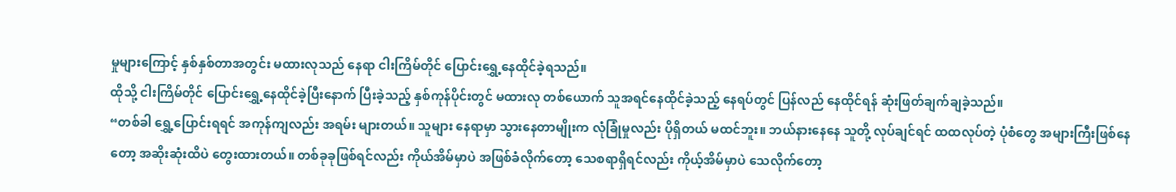မှုများကြောင့် နှစ်နှစ်တာအတွင်း မထားလုသည် နေရာ ငါးကြိမ်တိုင် ပြောင်းရွှေ့နေထိုင်ခဲ့ရသည်။
ထိုသို့ ငါးကြိမ်တိုင် ပြောင်းရွှေ့နေထိုင်ခဲ့ပြီးနောက် ပြီးခဲ့သည့် နှစ်ကုန်ပိုင်းတွင် မထားလု တစ်ယောက် သူအရင်နေထိုင်ခဲ့သည့် နေရပ်တွင် ပြန်လည် နေထိုင်ရန် ဆုံးဖြတ်ချက်ချခဲ့သည်။
“တစ်ခါ ရွှေ့ပြောင်းရရင် အကုန်ကျလည်း အရမ်း များတယ်။ သူများ နေရာမှာ သွားနေတာမျိုးက လုံခြုံမှုလည်း ပိုရှိတယ် မထင်ဘူး။ ဘယ်နားနေနေ သူတို့ လုပ်ချင်ရင် ထထလုပ်တဲ့ ပုံစံတွေ အများကြီးဖြစ်နေတော့ အဆိုးဆုံးထိပဲ တွေးထားတယ်။ တစ်ခုခုဖြစ်ရင်လည်း ကိုယ်အိမ်မှာပဲ အဖြစ်ခံလိုက်တော့ သေစရာရှိရင်လည်း ကိုယ့်အိမ်မှာပဲ သေလိုက်တော့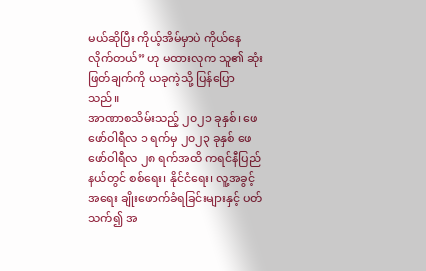မယ်ဆိုပြီး ကိုယ့်အိမ်မှာပဲ ကိုယ်နေလိုက်တယ်” ဟု မထားလုက သူ၏ ဆုံးဖြတ်ချက်ကို ယခုကဲ့သို့ ပြန်ပြောသည်။
အာဏာစသိမ်းသည့် ၂၀၂၁ ခုနှစ်၊ ဖေဖော်ဝါရီလ ၁ ရက်မှ ၂၀၂၃ ခုနှစ် ဖေဖော်ဝါရီလ ၂၈ ရက်အထိ ကရင်နီပြည်နယ်တွင် စစ်ရေး၊ နိုင်ငံရေး၊ လူ့အခွင့်အရေး ချိုးဖောက်ခံရခြင်းများနှင့် ပတ်သက်၍ အ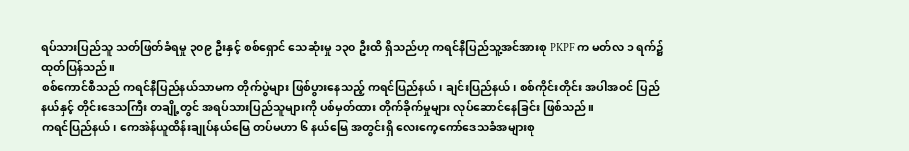ရပ်သားပြည်သူ သတ်ဖြတ်ခံရမှု ၃၀၉ ဦးနှင့် စစ်ရှောင် သေဆုံးမှု ၁၃၀ ဦးထိ ရှိသည်ဟု ကရင်နီပြည်သူ့အင်အားစု PKPF က မတ်လ ၁ ရက်၌ ထုတ်ပြန်သည်။
စစ်ကောင်စီသည် ကရင်နီပြည်နယ်သာမက တိုက်ပွဲများ ဖြစ်ပွားနေသည့် ကရင်ပြည်နယ်၊ ချင်းပြည်နယ်၊ စစ်ကိုင်းတိုင်း အပါအဝင် ပြည်နယ်နှင့် တိုင်းဒေသကြီး တချို့တွင် အရပ်သားပြည်သူများကို ပစ်မှတ်ထား တိုက်ခိုက်မှုများ လုပ်ဆောင်နေခြင်း ဖြစ်သည်။
ကရင်ပြည်နယ်၊ ကေအဲန်ယူထိန်းချုပ်နယ်မြေ တပ်မဟာ ၆ နယ်မြေ အတွင်းရှိ လေးကေ့ကော်ဒေသခံအများစု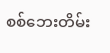စစ်ဘေးတိမ်း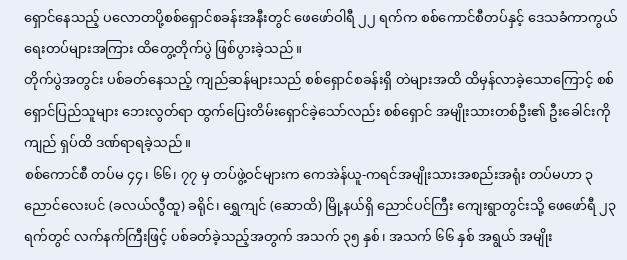ရှောင်နေသည့် ပလောတပို့စစ်ရှောင်စခန်းအနီးတွင် ဖေဖော်ဝါရီ ၂၂ ရက်က စစ်ကောင်စီတပ်နှင့် ဒေသခံကာကွယ်ရေးတပ်များအကြား ထိတွေ့တိုက်ပွဲ ဖြစ်ပွားခဲ့သည်။
တိုက်ပွဲအတွင်း ပစ်ခတ်နေသည့် ကျည်ဆန်များသည် စစ်ရှောင်စခန်းရှိ တဲများအထိ ထိမှန်လာခဲ့သောကြောင့် စစ်ရှောင်ပြည်သူများ ဘေးလွတ်ရာ ထွက်ပြေးတိမ်းရှောင်ခဲ့သော်လည်း စစ်ရှောင် အမျိုးသားတစ်ဦး၏ ဦးခေါင်းကို ကျည် ရှပ်ထိ ဒဏ်ရာရခဲ့သည်။
စစ်ကောင်စီ တပ်မ ၄၄၊ ၆၆၊ ၇၇ မှ တပ်ဖွဲ့ဝင်များက ကေအဲန်ယူ-ကရင်အမျိုးသားအစည်းအရုံး တပ်မဟာ ၃ ညောင်လေးပင် (ခလယ်လွီထူ) ခရိုင်၊ ရွှေကျင် (ဆောထိ) မြို့နယ်ရှိ ညောင်ပင်ကြီး ကျေးရွာတွင်းသို့ ဖေဖော်ရီ ၂၃ ရက်တွင် လက်နက်ကြီးဖြင့် ပစ်ခတ်ခဲ့သည့်အတွက် အသက် ၃၅ နှစ်၊ အသက် ၆၆ နှစ် အရွယ် အမျိုး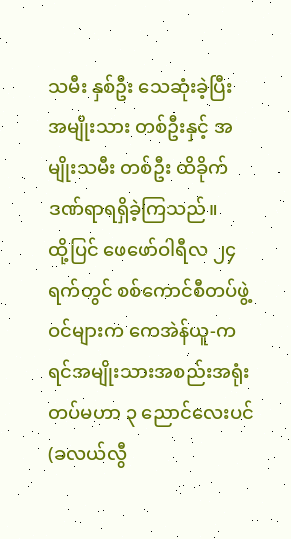သမီး နှစ်ဦး သေဆုံးခဲ့ပြီး အမျိုးသား တစ်ဦးနှင့် အမျိုးသမီး တစ်ဦး ထိခိုက်ဒဏ်ရာရရှိခဲ့ကြသည်။
ထို့ပြင် ဖေဖော်ဝါရီလ ၂၄ ရက်တွင် စစ်ကောင်စီတပ်ဖွဲ့ဝင်များက ကေအဲန်ယူ-ကရင်အမျိုးသားအစည်းအရုံး တပ်မဟာ ၃ ညောင်လေးပင် (ခလယ်လွီ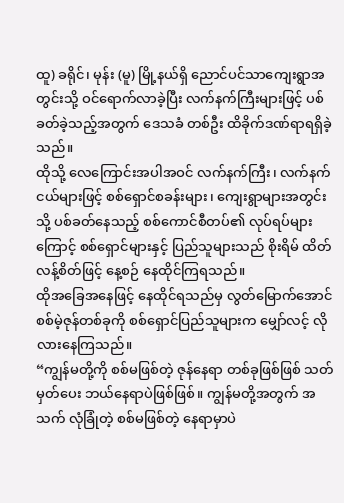ထူ) ခရိုင်၊ မုန်း (မူ) မြို့နယ်ရှိ ညောင်ပင်သာကျေးရွာအတွင်းသို့ ဝင်ရောက်လာခဲ့ပြီး လက်နက်ကြီးများဖြင့် ပစ်ခတ်ခဲ့သည့်အတွက် ဒေသခံ တစ်ဦး ထိခိုက်ဒဏ်ရာရရှိခဲ့သည်။
ထိုသို့ လေကြောင်းအပါအဝင် လက်နက်ကြီး၊ လက်နက်ငယ်များဖြင့် စစ်ရှောင်စခန်းများ၊ ကျေးရွာများအတွင်းသို့ ပစ်ခတ်နေသည့် စစ်ကောင်စီတပ်၏ လုပ်ရပ်များကြောင့် စစ်ရှောင်များနှင့် ပြည်သူများသည် စိုးရိမ် ထိတ်လန့်စိတ်ဖြင့် နေ့စဉ် နေထိုင်ကြရသည်။
ထိုအခြေအနေဖြင့် နေထိုင်ရသည်မှ လွတ်မြောက်အောင် စစ်မဲ့ဇုန်တစ်ခုကို စစ်ရှောင်ပြည်သူများက မျှော်လင့် လိုလားနေကြသည်။
“ကျွန်မတို့ကို စစ်မဖြစ်တဲ့ ဇုန်နေရာ တစ်ခုဖြစ်ဖြစ် သတ်မှတ်ပေး ဘယ်နေရာပဲဖြစ်ဖြစ်။ ကျွန်မတို့အတွက် အသက် လုံခြုံတဲ့ စစ်မဖြစ်တဲ့ နေရာမှာပဲ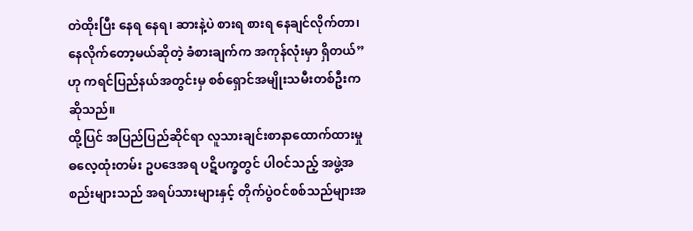တဲထိုးပြီး နေရ နေရ၊ ဆားနဲ့ပဲ စားရ စားရ နေချင်လိုက်တာ၊ နေလိုက်တော့မယ်ဆိုတဲ့ ခံစားချက်က အကုန်လုံးမှာ ရှိတယ်” ဟု ကရင်ပြည်နယ်အတွင်းမှ စစ်ရှောင်အမျိုးသမီးတစ်ဦးက ဆိုသည်။
ထို့ပြင် အပြည်ပြည်ဆိုင်ရာ လူသားချင်းစာနာထောက်ထားမှု ဓလေ့ထုံးတမ်း ဥပဒေအရ ပဋိပက္ခတွင် ပါဝင်သည့် အဖွဲ့အစည်းများသည် အရပ်သားများနှင့် တိုက်ပွဲဝင်စစ်သည်များအ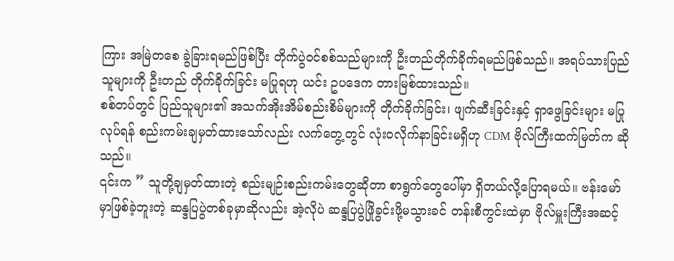ကြား အမြဲတစေ ခွဲခြားရမည်ဖြစ်ပြီး တိုက်ပွဲဝင်စစ်သည်များကို ဦးတည်တိုက်ခိုက်ရမည်ဖြစ်သည်။ အရပ်သားပြည်သူများကို ဦးတည် တိုက်ခိုက်ခြင်း မပြုရဟု ယင်း ဥပဒေက တားမြစ်ထားသည်။
စစ်တပ်တွင် ပြည်သူများ၏ အသက်အိုးအိမ်စည်းစိမ်များကို တိုက်ခိုက်ခြင်း၊ ဖျက်ဆီးခြင်းနှင့် ရှာဖွေခြင်းများ မပြုလုပ်ရန် စည်းကမ်းချမှတ်ထားသော်လည်း လက်တွေ့တွင် လုံးဝလိုက်နာခြင်းမရှိဟု CDM ဗိုလ်ကြီးထက်မြတ်က ဆိုသည်။
၎င်းက ” သူတို့ချမှတ်ထားတဲ့ စည်းမျဉ်းစည်းကမ်းတွေဆိုတာ စာရွက်တွေပေါ်မှာ ရှိတယ်လို့ပြောရမယ်။ ဗန်းမော်မှာဖြစ်ခဲ့ဘူးတဲ့ ဆန္ဒပြပွဲတစ်ခုမှာဆိုလည်း အဲ့လိုပဲ ဆန္ဒပြပွဲဖြိုခွင်းဖို့မသွားခင် တန်းစီကွင်းထဲမှာ ဗိုလ်မှူးကြီးအဆင့်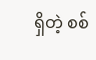ရှိတဲ့ စစ်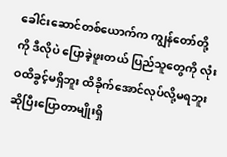ခေါင်းဆောင်တစ်ယောက်က ကျွန်တော်တို့ကို ဒီလိုပဲ ပြောခဲ့ဖူးတယ် ပြည်သူတွေကို လုံးဝထိခွင့်မရှိဘူး ထိခိုက်အောင်လုပ်လို့မရဘူး ဆိုပြီးပြောတာမျိုးရှိ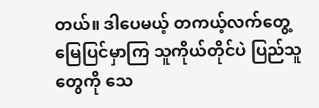တယ်။ ဒါပေမယ့် တကယ့်လက်တွေ့မြေပြင်မှာကြ သူကိုယ်တိုင်ပဲ ပြည်သူတွေကို သေ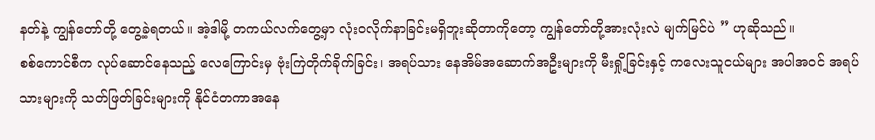နတ်နဲ့ ကျွန်တော်တို့ တွေ့ခဲ့ရတယ်။ အဲ့ဒါမို့ တကယ်လက်တွေ့မှာ လုံးဝလိုက်နာခြင်းမရှိဘူးဆိုတာကိုတော့ ကျွန်တော်တို့အားလုံးလဲ မျက်မြင်ပဲ ” ဟုဆိုသည်။
စစ်ကောင်စီက လုပ်ဆောင်နေသည့် လေကြောင်းမှ ဗုံးကြဲတိုက်ခိုက်ခြင်း၊ အရပ်သား နေအိမ်အဆောက်အဦးများကို မီးရှို့ခြင်းနှင့် ကလေးသူငယ်များ အပါအဝင် အရပ်သားများကို သတ်ဖြတ်ခြင်းများကို နိုင်ငံတကာအနေ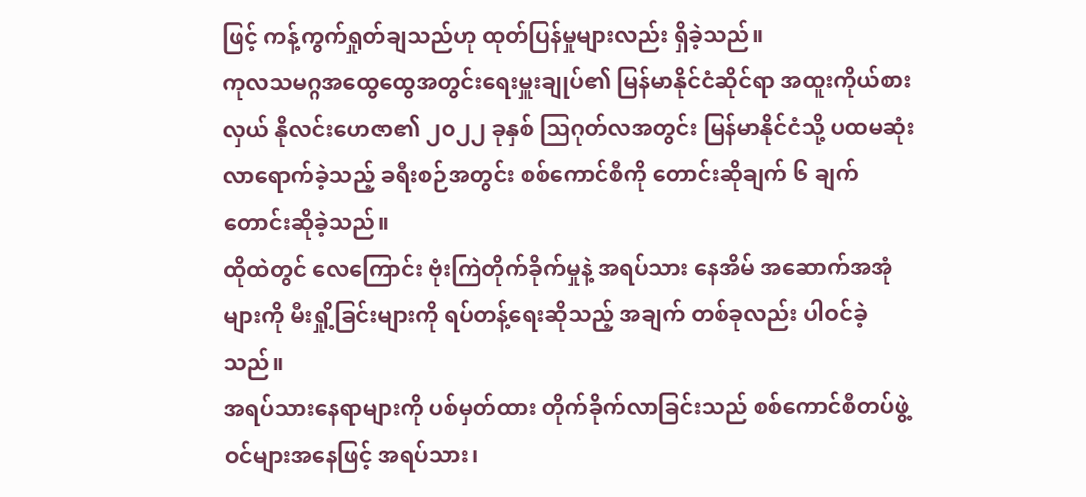ဖြင့် ကန့်ကွက်ရှုတ်ချသည်ဟု ထုတ်ပြန်မှုများလည်း ရှိခဲ့သည်။
ကုလသမဂ္ဂအထွေထွေအတွင်းရေးမှူးချုပ်၏ မြန်မာနိုင်ငံဆိုင်ရာ အထူးကိုယ်စားလှယ် နိုလင်းဟေဇာ၏ ၂၀၂၂ ခုနှစ် သြဂုတ်လအတွင်း မြန်မာနိုင်ငံသို့ ပထမဆုံး လာရောက်ခဲ့သည့် ခရီးစဉ်အတွင်း စစ်ကောင်စီကို တောင်းဆိုချက် ၆ ချက် တောင်းဆိုခဲ့သည်။
ထိုထဲတွင် လေကြောင်း ဗုံးကြဲတိုက်ခိုက်မှုနဲ့ အရပ်သား နေအိမ် အဆောက်အအုံများကို မီးရှို့ခြင်းများကို ရပ်တန့်ရေးဆိုသည့် အချက် တစ်ခုလည်း ပါဝင်ခဲ့သည်။
အရပ်သားနေရာများကို ပစ်မှတ်ထား တိုက်ခိုက်လာခြင်းသည် စစ်ကောင်စီတပ်ဖွဲ့ဝင်များအနေဖြင့် အရပ်သား၊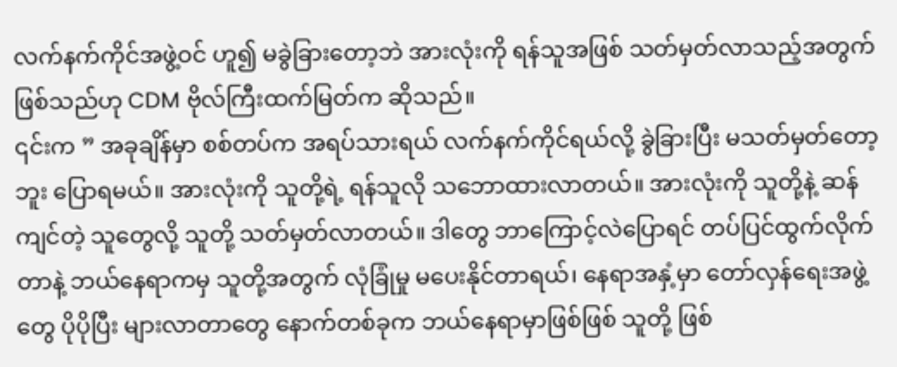လက်နက်ကိုင်အဖွဲ့ဝင် ဟူ၍ မခွဲခြားတော့ဘဲ အားလုံးကို ရန်သူအဖြစ် သတ်မှတ်လာသည့်အတွက် ဖြစ်သည်ဟု CDM ဗိုလ်ကြီးထက်မြတ်က ဆိုသည်။
၎င်းက ” အခုချိန်မှာ စစ်တပ်က အရပ်သားရယ် လက်နက်ကိုင်ရယ်လို့ ခွဲခြားပြီး မသတ်မှတ်တော့ဘူး ပြောရမယ်။ အားလုံးကို သူတို့ရဲ့ ရန်သူလို သဘောထားလာတယ်။ အားလုံးကို သူတို့နဲ့ ဆန်ကျင်တဲ့ သူတွေလို့ သူတို့ သတ်မှတ်လာတယ်။ ဒါတွေ ဘာကြောင့်လဲပြောရင် တပ်ပြင်ထွက်လိုက်တာနဲ့ ဘယ်နေရာကမှ သူတို့အတွက် လုံခြုံမှု မပေးနိုင်တာရယ်၊ နေရာအနှံ့မှာ တော်လှန်ရေးအဖွဲ့တွေ ပိုပိုပြီး များလာတာတွေ နောက်တစ်ခုက ဘယ်နေရာမှာဖြစ်ဖြစ် သူတို့ ဖြစ်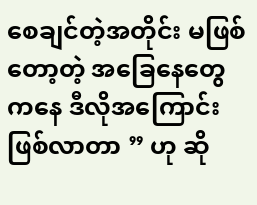စေချင်တဲ့အတိုင်း မဖြစ်တော့တဲ့ အခြေနေတွေကနေ ဒီလိုအကြောင်း ဖြစ်လာတာ ” ဟု ဆို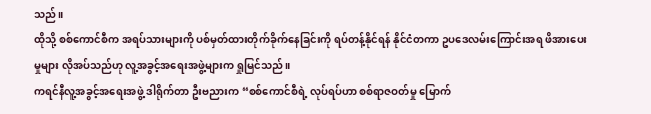သည်။
ထိုသို့ စစ်ကောင်စီက အရပ်သားများကို ပစ်မှတ်ထားတိုက်ခိုက်နေခြင်းကို ရပ်တန့်နိုင်ရန် နိုင်ငံတကာ ဥပဒေလမ်းကြောင်းအရ ဖိအားပေးမှုများ လိုအပ်သည်ဟု လူ့အခွင့်အရေးအဖွဲ့များက ရှုမြင်သည်။
ကရင်နီလူ့အခွင့်အရေးအဖွဲ့ ဒါရိုက်တာ ဦးဗညားက “စစ်ကောင်စီရဲ့ လုပ်ရပ်ဟာ စစ်ရာဇဝတ်မှု မြောက်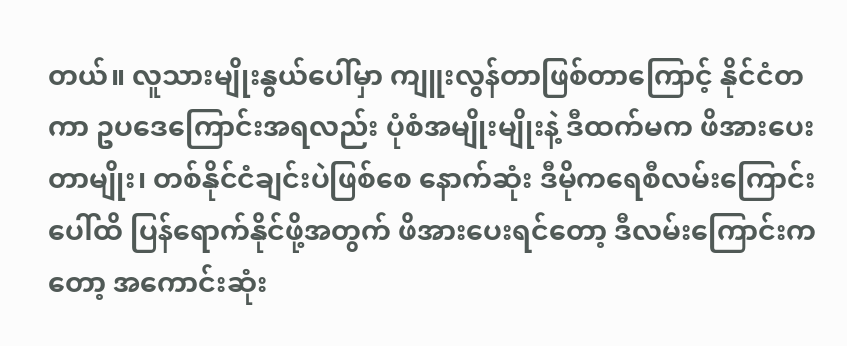တယ်။ လူသားမျိုးနွယ်ပေါ်မှာ ကျူးလွန်တာဖြစ်တာကြောင့် နိုင်ငံတကာ ဥပဒေကြောင်းအရလည်း ပုံစံအမျိုးမျိုးနဲ့ ဒီထက်မက ဖိအားပေးတာမျိုး၊ တစ်နိုင်ငံချင်းပဲဖြစ်စေ နောက်ဆုံး ဒီမိုကရေစီလမ်းကြောင်းပေါ်ထိ ပြန်ရောက်နိုင်ဖို့အတွက် ဖိအားပေးရင်တော့ ဒီလမ်းကြောင်းကတော့ အကောင်းဆုံး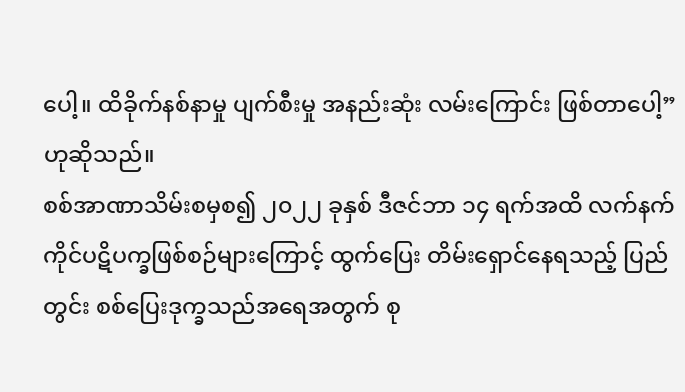ပေါ့။ ထိခိုက်နစ်နာမှု ပျက်စီးမှု အနည်းဆုံး လမ်းကြောင်း ဖြစ်တာပေါ့” ဟုဆိုသည်။
စစ်အာဏာသိမ်းစမှစ၍ ၂၀၂၂ ခုနှစ် ဒီဇင်ဘာ ၁၄ ရက်အထိ လက်နက်ကိုင်ပဋိပက္ခဖြစ်စဉ်များကြောင့် ထွက်ပြေး တိမ်းရှောင်နေရသည့် ပြည်တွင်း စစ်ပြေးဒုက္ခသည်အရေအတွက် စု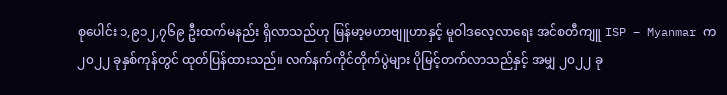စုပေါင်း ၁,၉၁၂,၇၆၉ ဦးထက်မနည်း ရှိလာသည်ဟု မြန်မာ့မဟာဗျူဟာနှင့် မူဝါဒလေ့လာရေး အင်စတီကျူ ISP – Myanmar က ၂၀၂၂ ခုနှစ်ကုန်တွင် ထုတ်ပြန်ထားသည်။ လက်နက်ကိုင်တိုက်ပွဲများ ပိုမြင့်တက်လာသည်နှင့် အမျှ ၂၀၂၂ ခု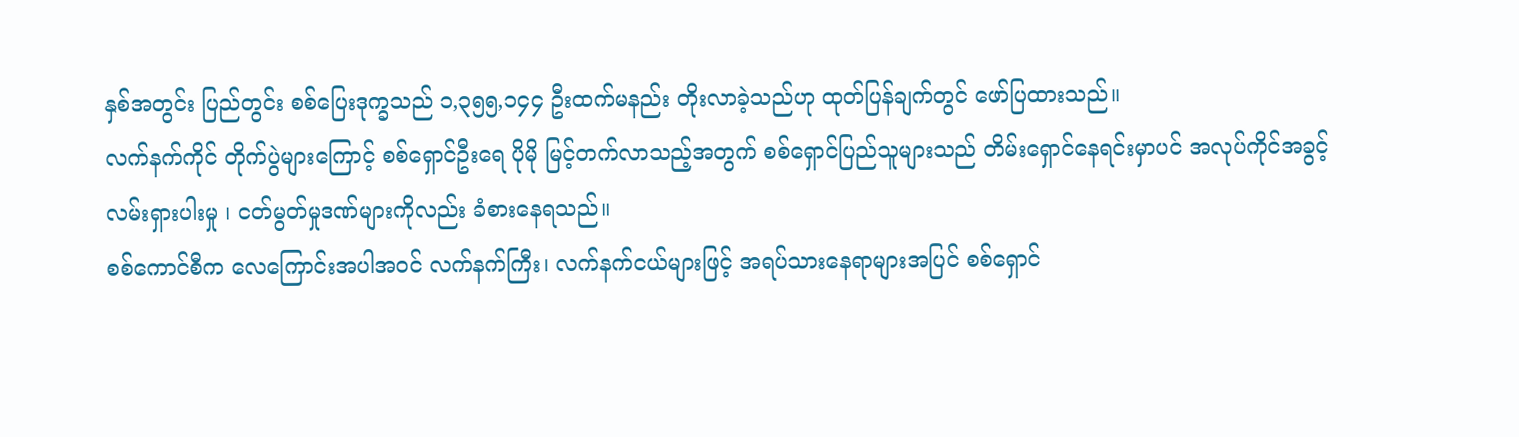နှစ်အတွင်း ပြည်တွင်း စစ်ပြေးဒုက္ခသည် ၁,၃၅၅,၁၄၄ ဦးထက်မနည်း တိုးလာခဲ့သည်ဟု ထုတ်ပြန်ချက်တွင် ဖော်ပြထားသည်။
လက်နက်ကိုင် တိုက်ပွဲများကြောင့် စစ်ရှောင်ဦးရေ ပိုမို မြင့်တက်လာသည့်အတွက် စစ်ရှောင်ပြည်သူများသည် တိမ်းရှောင်နေရင်းမှာပင် အလုပ်ကိုင်အခွင့်လမ်းရှားပါးမှု ၊ ငတ်မွတ်မှုဒဏ်များကိုလည်း ခံစားနေရသည်။
စစ်ကောင်စီက လေကြောင်းအပါအဝင် လက်နက်ကြီး၊ လက်နက်ငယ်များဖြင့် အရပ်သားနေရာများအပြင် စစ်ရှောင်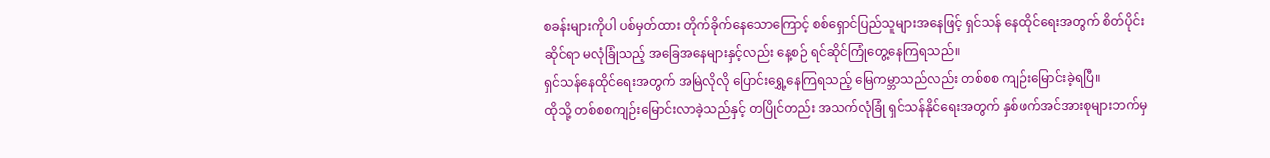စခန်းများကိုပါ ပစ်မှတ်ထား တိုက်ခိုက်နေသောကြောင့် စစ်ရှောင်ပြည်သူများအနေဖြင့် ရှင်သန် နေထိုင်ရေးအတွက် စိတ်ပိုင်းဆိုင်ရာ မလုံခြုံသည့် အခြေအနေများနှင့်လည်း နေ့စဉ် ရင်ဆိုင်ကြုံတွေ့နေကြရသည်။
ရှင်သန်နေထိုင်ရေးအတွက် အမြဲလိုလို ပြောင်းရွှေ့နေကြရသည့် မြေကမ္ဘာသည်လည်း တစ်စစ ကျဉ်းမြောင်းခဲ့ရပြီ။
ထိုသို့ တစ်စစကျဉ်းမြောင်းလာခဲ့သည်နှင့် တပြိုင်တည်း အသက်လုံခြုံ ရှင်သန်နိုင်ရေးအတွက် နှစ်ဖက်အင်အားစုများဘက်မှ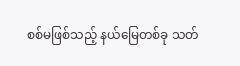စစ်မဖြစ်သည့် နယ်မြေတစ်ခု သတ်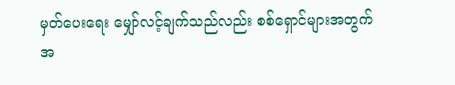မှတ်ပေးရေး မျှော်လင့်ချက်သည်လည်း စစ်ရှောင်များအတွက် အ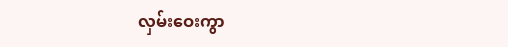လှမ်းဝေးကွာ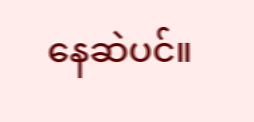နေဆဲပင်။